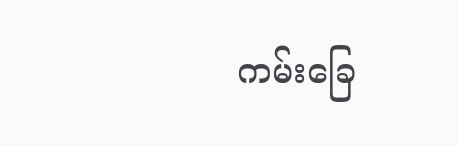ကမ်းခြေ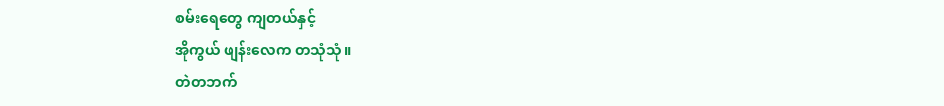စမ်းရေတွေ ကျတယ်နှင့်
အိုကွယ် ဖျန်းလေက တသုံသုံ။
တဲတဘက်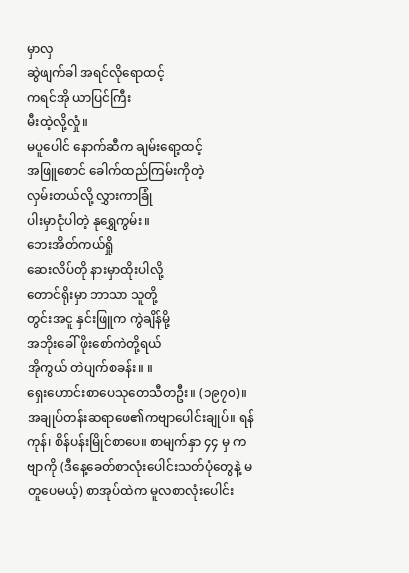မှာလှ
ဆွဲဖျက်ခါ အရင်လိုရောထင့်
ကရင်အို ယာပြင်ကြီး
မီးထဲ့လို့လှုံ။
မပူပေါင် နောက်ဆီက ချမ်းရော့ထင့်
အဖြူစောင် ခေါက်ထည်ကြမ်းကိုတဲ့
လှမ်းတယ်လို့ လွှားကာခြုံ
ပါးမှာငုံပါတဲ့ နုရွှေကွမ်း။
ဘေးအိတ်ကယ်ရှို
ဆေးလိပ်တို နားမှာထိုးပါလို့
တောင်ရိုးမှာ ဘာသာ သူတို့
တွင်းအငူ နှင်းဖြူက ကွဲချိန်မို့
အဘိုးခေါ် ဖိုးစော်ကဲတို့ရယ်
အိုကွယ် တဲပျက်စခန်း။ ။
ရှေးဟောင်းစာပေသုတေသီတဦး။ (၁၉၇၀)။ အချုပ်တန်းဆရာဖေ၏ကဗျာပေါင်းချုပ်။ ရန်ကုန်၊ စိန်ပန်းမြိုင်စာပေ။ စာမျက်နှာ ၄၄ မှ ကဗျာကို (ဒီနေ့ခေတ်စာလုံးပေါင်းသတ်ပုံတွေနဲ့ မတူပေမယ့်) စာအုပ်ထဲက မူလစာလုံးပေါင်း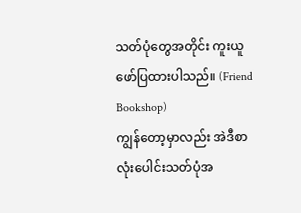သတ်ပုံတွေအတိုင်း ကူးယူဖော်ပြထားပါသည်။ (Friend Bookshop)
ကျွန်တော့မှာလည်း အဲဒီစာလုံးပေါင်းသတ်ပုံအ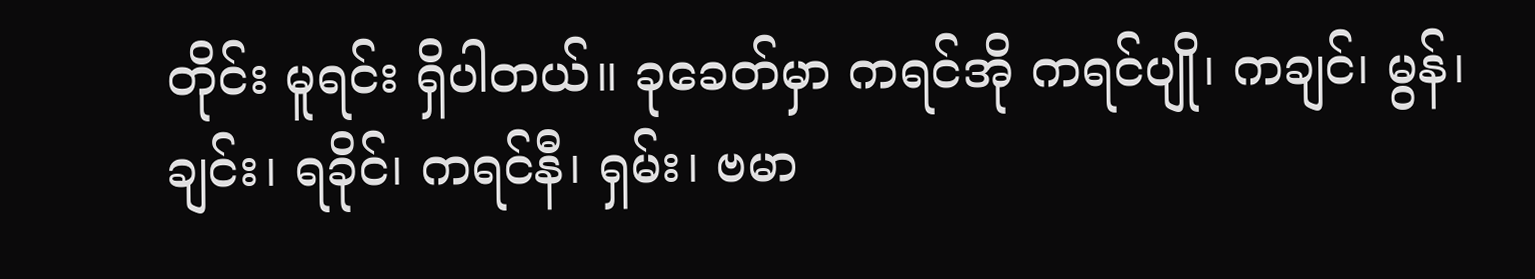တိုင်း မူရင်း ရှိပါတယ်။ ခုခေတ်မှာ ကရင်အို ကရင်ပျို၊ ကချင်၊ မွန်၊ ချင်း၊ ရခိုင်၊ ကရင်နီ၊ ရှမ်း၊ ဗမာ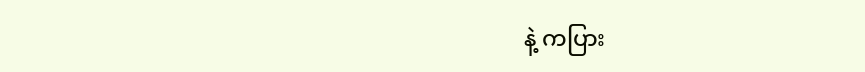နဲ့ ကပြား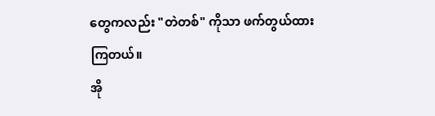တွေကလည်း "တဲတစ်" ကိုသာ ဖက်တွယ်ထားကြတယ်။
အို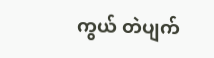ကွယ် တဲပျက်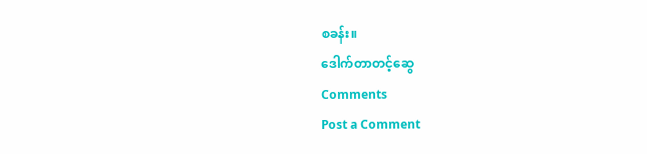စခန်း။
ဒေါက်တာတင့်ဆွေ
Comments
Post a Comment